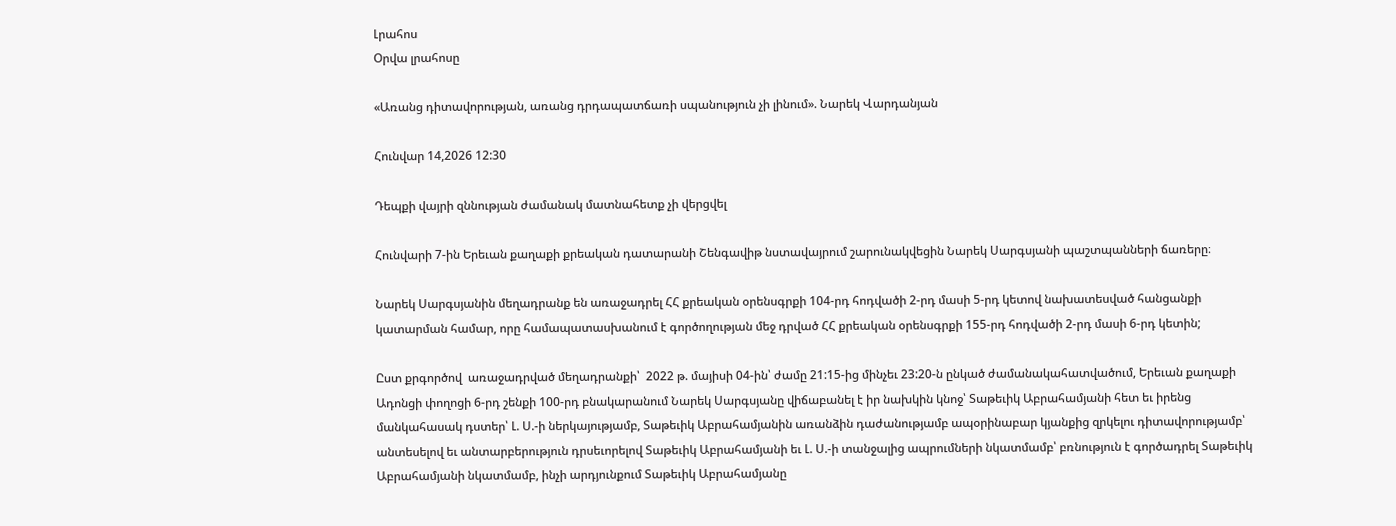Լրահոս
Օրվա լրահոսը

«Առանց դիտավորության, առանց դրդապատճառի սպանություն չի լինում». Նարեկ Վարդանյան

Հունվար 14,2026 12:30

Դեպքի վայրի զննության ժամանակ մատնահետք չի վերցվել

Հունվարի 7-ին Երեւան քաղաքի քրեական դատարանի Շենգավիթ նստավայրում շարունակվեցին Նարեկ Սարգսյանի պաշտպանների ճառերը։

Նարեկ Սարգսյանին մեղադրանք են առաջադրել ՀՀ քրեական օրենսգրքի 104-րդ հոդվածի 2-րդ մասի 5-րդ կետով նախատեսված հանցանքի կատարման համար, որը համապատասխանում է գործողության մեջ դրված ՀՀ քրեական օրենսգրքի 155-րդ հոդվածի 2-րդ մասի 6-րդ կետին;

Ըստ քրգործով  առաջադրված մեղադրանքի՝  2022 թ. մայիսի 04-ին՝ ժամը 21:15-ից մինչեւ 23:20-ն ընկած ժամանակահատվածում, Երեւան քաղաքի Ադոնցի փողոցի 6-րդ շենքի 100-րդ բնակարանում Նարեկ Սարգսյանը վիճաբանել է իր նախկին կնոջ՝ Տաթեւիկ Աբրահամյանի հետ եւ իրենց մանկահասակ դստեր՝ Լ. Ս.-ի ներկայությամբ, Տաթեւիկ Աբրահամյանին առանձին դաժանությամբ ապօրինաբար կյանքից զրկելու դիտավորությամբ՝ անտեսելով եւ անտարբերություն դրսեւորելով Տաթեւիկ Աբրահամյանի եւ Լ. Ս.-ի տանջալից ապրումների նկատմամբ՝ բռնություն է գործադրել Տաթեւիկ Աբրահամյանի նկատմամբ, ինչի արդյունքում Տաթեւիկ Աբրահամյանը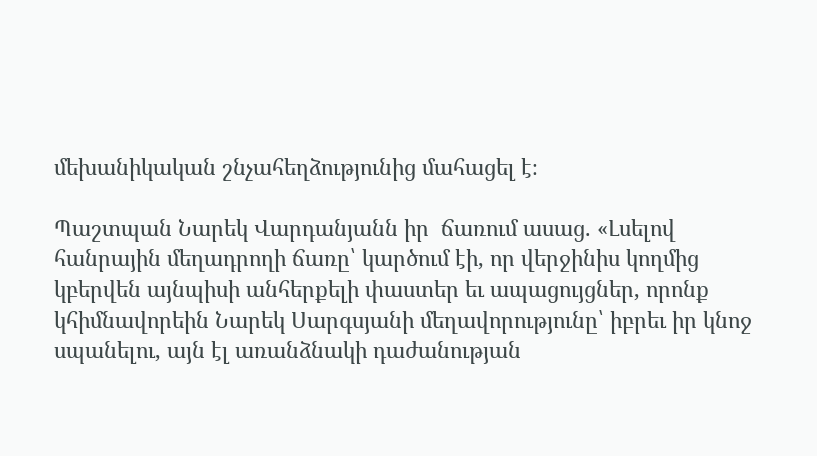մեխանիկական շնչահեղձությունից մահացել է։

Պաշտպան Նարեկ Վարդանյանն իր  ճառում ասաց. «Լսելով հանրային մեղադրողի ճառը՝ կարծում էի, որ վերջինիս կողմից կբերվեն այնպիսի անհերքելի փաստեր եւ ապացույցներ, որոնք կհիմնավորեին Նարեկ Սարգսյանի մեղավորությունը՝ իբրեւ իր կնոջ սպանելու, այն էլ առանձնակի դաժանության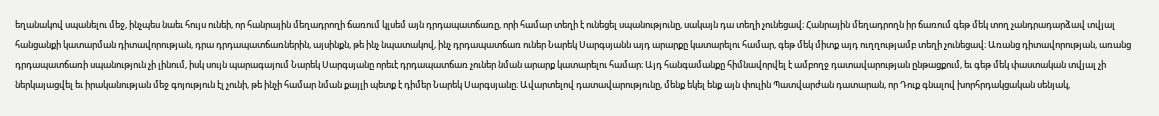եղանակով սպանելու մեջ, ինչպես նաեւ հույս ունեի, որ հանրային մեղադրողի ճառում կլսեմ այն դրդապատճառը, որի համար տեղի է ունեցել սպանությունը, սակայն դա տեղի չունեցավ։ Հանրային մեղադրողն իր ճառում գեթ մեկ տող չանդրադարձավ տվյալ հանցանքի կատարման դիտավորության, դրա դրդապատճառներին, այսինքն, թե ինչ նպատակով, ինչ դրդապատճառ ուներ Նարեկ Սարգսյանն այդ արարքը կատարելու համար, գեթ մեկ միտք այդ ուղղությամբ տեղի չունեցավ։ Առանց դիտավորության, առանց դրդապատճառի սպանություն չի լինում, իսկ սույն պարագայում Նարեկ Սարգսյանը որեւէ դրդապատճառ չուներ նման արարք կատարելու համար։ Այդ հանգամանքը հիմնավորվել է ամբողջ դատավարության ընթացքում, եւ գեթ մեկ փաստական տվյալ չի ներկայացվել եւ իրականության մեջ գոյություն էլ չունի, թե ինչի համար նման քայլի պետք է դիմեր Նարեկ Սարգսյանը։ Ավարտելով դատավարությունը, մենք եկել ենք այն փուլին Պատվարժան դատարան, որ Դուք գնալով խորհրդակցական սենյակ,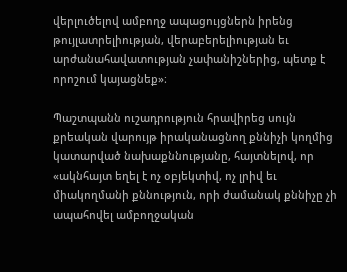վերլուծելով ամբողջ ապացույցներն իրենց թույլատրելիության, վերաբերելիության եւ արժանահավատության չափանիշներից, պետք է որոշում կայացնեք»։

Պաշտպանն ուշադրություն հրավիրեց սույն քրեական վարույթ իրականացնող քննիչի կողմից կատարված նախաքննությանը, հայտնելով, որ  «ակնհայտ եղել է ոչ օբյեկտիվ, ոչ լրիվ եւ միակողմանի քննություն, որի ժամանակ քննիչը չի ապահովել ամբողջական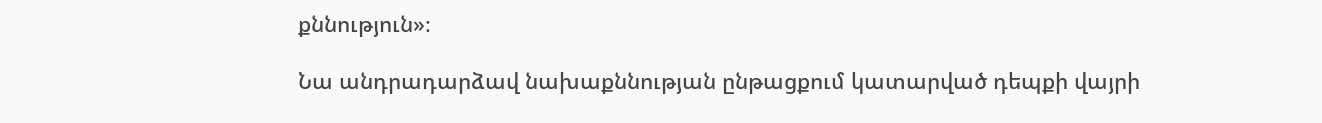քննություն»։

Նա անդրադարձավ նախաքննության ընթացքում կատարված դեպքի վայրի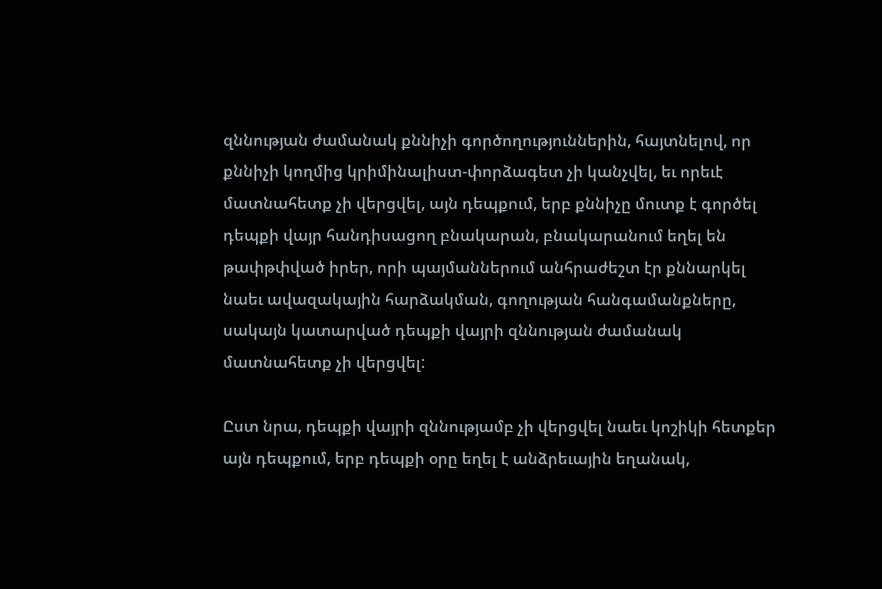զննության ժամանակ քննիչի գործողություններին, հայտնելով, որ քննիչի կողմից կրիմինալիստ-փորձագետ չի կանչվել, եւ որեւէ մատնահետք չի վերցվել, այն դեպքում, երբ քննիչը մուտք է գործել դեպքի վայր հանդիսացող բնակարան, բնակարանում եղել են թափթփված իրեր, որի պայմաններում անհրաժեշտ էր քննարկել նաեւ ավազակային հարձակման, գողության հանգամանքները, սակայն կատարված դեպքի վայրի զննության ժամանակ մատնահետք չի վերցվել:

Ըստ նրա, դեպքի վայրի զննությամբ չի վերցվել նաեւ կոշիկի հետքեր այն դեպքում, երբ դեպքի օրը եղել է անձրեւային եղանակ,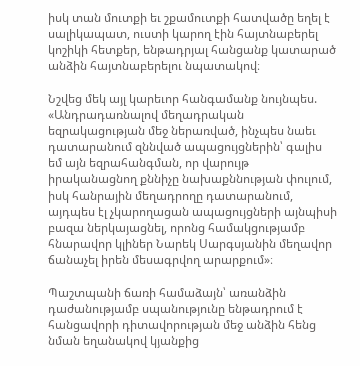իսկ տան մուտքի եւ շքամուտքի հատվածը եղել է սալիկապատ, ուստի կարող էին հայտնաբերել կոշիկի հետքեր, ենթադրյալ հանցանք կատարած անձին հայտնաբերելու նպատակով։

Նշվեց մեկ այլ կարեւոր հանգամանք նույնպես. «Անդրադառնալով մեղադրական եզրակացության մեջ ներառված, ինչպես նաեւ դատարանում զննված ապացույցներին՝ գալիս եմ այն եզրահանգման, որ վարույթ իրականացնող քննիչը նախաքննության փուլում, իսկ հանրային մեղադրողը դատարանում, այդպես էլ չկարողացան ապացույցների այնպիսի բազա ներկայացնել, որոնց համակցությամբ հնարավոր կլիներ Նարեկ Սարգսյանին մեղավոր ճանաչել իրեն մեսագրվող արարքում»։

Պաշտպանի ճառի համաձայն՝ առանձին դաժանությամբ սպանությունը ենթադրում է հանցավորի դիտավորության մեջ անձին հենց նման եղանակով կյանքից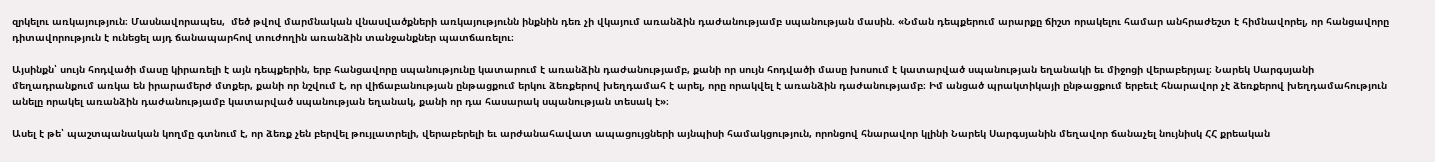զրկելու առկայություն։ Մասնավորապես,  մեծ թվով մարմնական վնասվածքների առկայությունն ինքնին դեռ չի վկայում առանձին դաժանությամբ սպանության մասին. «Նման դեպքերում արարքը ճիշտ որակելու համար անհրաժեշտ է հիմնավորել, որ հանցավորը դիտավորություն է ունեցել այդ ճանապարհով տուժողին առանձին տանջանքներ պատճառելու։

Այսինքն՝ սույն հոդվածի մասը կիրառելի է այն դեպքերին, երբ հանցավորը սպանությունը կատարում է առանձին դաժանությամբ, քանի որ սույն հոդվածի մասը խոսում է կատարված սպանության եղանակի եւ միջոցի վերաբերյալ։ Նարեկ Սարգսյանի մեղադրանքում առկա են իրարամերժ մտքեր, քանի որ նշվում է, որ վիճաբանության ընթացքում երկու ձեռքերով խեղդամահ է արել, որը որակվել է առանձին դաժանությամբ։ Իմ անցած պրակտիկայի ընթացքում երբեւէ հնարավոր չէ ձեռքերով խեղդամահություն անելը որակել առանձին դաժանությամբ կատարված սպանության եղանակ, քանի որ դա հասարակ սպանության տեսակ է»։

Ասել է թե՝ պաշտպանական կողմը գտնում է, որ ձեռք չեն բերվել թույլատրելի, վերաբերելի եւ արժանահավատ ապացույցների այնպիսի համակցություն, որոնցով հնարավոր կլինի Նարեկ Սարգսյանին մեղավոր ճանաչել նույնիսկ ՀՀ քրեական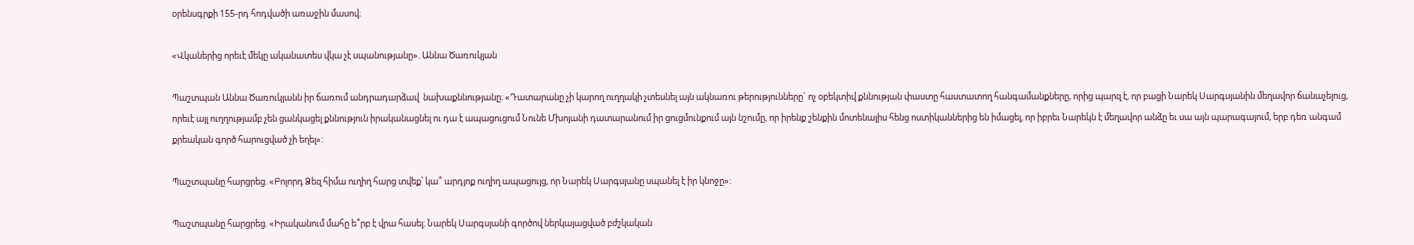օրենսգրքի 155-րդ հոդվածի առաջին մասով։

«Վկաներից որեւէ մեկը ականատես վկա չէ սպանությանը». Աննա Ծառուկյան

Պաշտպան Աննա Ծառուկյանն իր ճառում անդրադարձավ  նախաքննությանը։ «Դատարանը չի կարող ուղղակի չտեսնել այն ակնառու թերությունները` ոչ օբեկտիվ քննության փաստը հաստատող հանգամանքները, որից պարզ է, որ բացի Նարեկ Սարգսյանին մեղավոր ճանաչելուց, որեւէ այլ ուղղությամբ չեն ցանկացել քննություն իրականացնել ու դա է ապացուցում Նունե Մխոյանի դատարանում իր ցուցմունքում այն նշումը, որ իրենք շենքին մոտենալիս հենց ոստիկաններից են իմացել, որ իբրեւ Նարեկն է մեղավոր անձը եւ սա այն պարագայում, երբ դեռ անգամ քրեական գործ հարուցված չի եղել»:

Պաշտպանը հարցրեց. «Բոլորդ Ձեզ հիմա ուղիղ հարց տվեք՝ կա՞ արդյոք ուղիղ ապացույց, որ Նարեկ Սարգսյանը սպանել է իր կնոջը»:

Պաշտպանը հարցրեց. «Իրականում մահը ե՞րբ է վրա հասել։ Նարեկ Սարգսյանի գործով ներկայացված բժշկական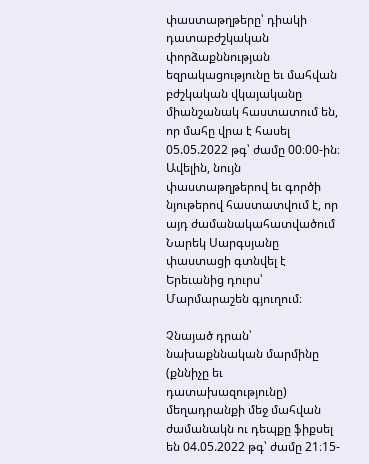փաստաթղթերը՝ դիակի դատաբժշկական փորձաքննության եզրակացությունը եւ մահվան բժշկական վկայականը միանշանակ հաստատում են, որ մահը վրա է հասել 05.05.2022 թգ՝ ժամը 00։00-ին։ Ավելին, նույն փաստաթղթերով եւ գործի նյութերով հաստատվում է, որ այդ ժամանակահատվածում Նարեկ Սարգսյանը փաստացի գտնվել է Երեւանից դուրս՝ Մարմարաշեն գյուղում։

Չնայած դրան՝ նախաքննական մարմինը (քննիչը եւ դատախազությունը) մեղադրանքի մեջ մահվան ժամանակն ու դեպքը ֆիքսել են 04.05.2022 թգ՝ ժամը 21։15-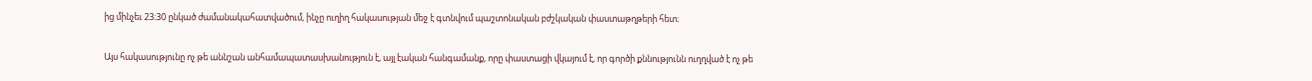ից մինչեւ 23։30 ընկած ժամանակահատվածում, ինչը ուղիղ հակասության մեջ է գտնվում պաշտոնական բժշկական փաստաթղթերի հետ։

Այս հակասությունը ոչ թե աննշան անհամապատասխանություն է, այլ էական հանգամանք, որը փաստացի վկայում է, որ գործի քննությունն ուղղված է ոչ թե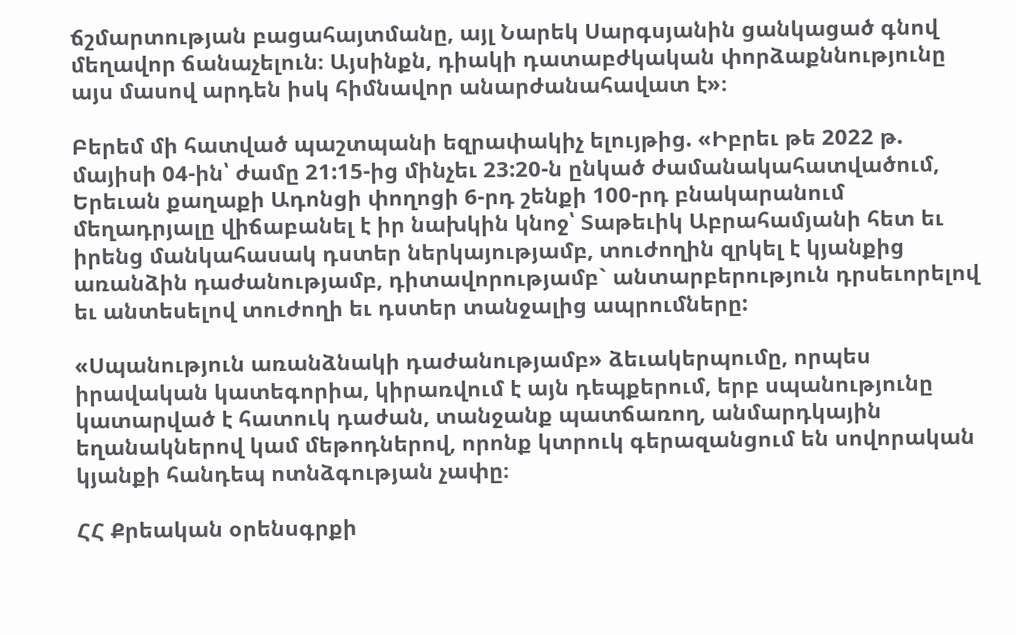ճշմարտության բացահայտմանը, այլ Նարեկ Սարգսյանին ցանկացած գնով մեղավոր ճանաչելուն։ Այսինքն, դիակի դատաբժկական փորձաքննությունը այս մասով արդեն իսկ հիմնավոր անարժանահավատ է»։

Բերեմ մի հատված պաշտպանի եզրափակիչ ելույթից. «Իբրեւ թե 2022 թ. մայիսի 04-ին՝ ժամը 21:15-ից մինչեւ 23:20-ն ընկած ժամանակահատվածում, Երեւան քաղաքի Ադոնցի փողոցի 6-րդ շենքի 100-րդ բնակարանում մեղադրյալը վիճաբանել է իր նախկին կնոջ՝ Տաթեւիկ Աբրահամյանի հետ եւ իրենց մանկահասակ դստեր ներկայությամբ, տուժողին զրկել է կյանքից առանձին դաժանությամբ, դիտավորությամբ` անտարբերություն դրսեւորելով եւ անտեսելով տուժողի եւ դստեր տանջալից ապրումները:

«Սպանություն առանձնակի դաժանությամբ» ձեւակերպումը, որպես իրավական կատեգորիա, կիրառվում է այն դեպքերում, երբ սպանությունը կատարված է հատուկ դաժան, տանջանք պատճառող, անմարդկային եղանակներով կամ մեթոդներով, որոնք կտրուկ գերազանցում են սովորական կյանքի հանդեպ ոտնձգության չափը։

ՀՀ Քրեական օրենսգրքի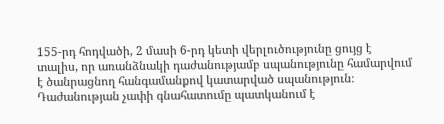155-րդ հոդվածի, 2 մասի 6-րդ կետի վերլուծությունը ցույց է տալիս, որ առանձնակի դաժանությամբ սպանությունը համարվում է ծանրացնող հանգամանքով կատարված սպանություն։ Դաժանության չափի գնահատումը պատկանում է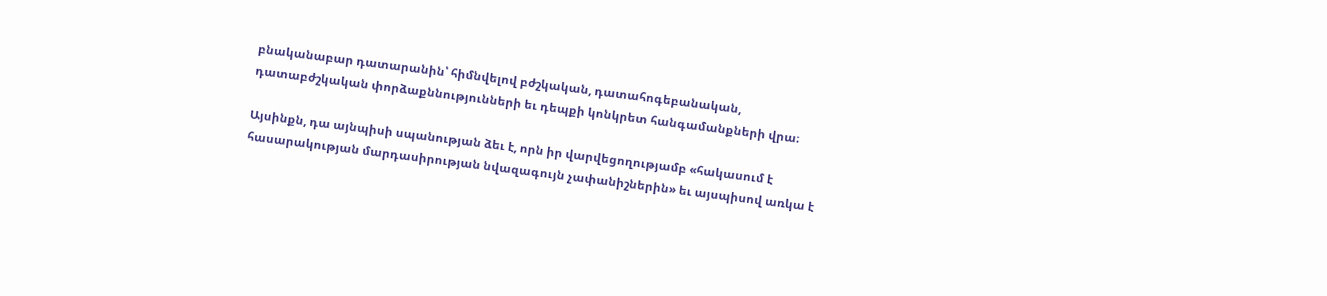բնականաբար դատարանին՝ հիմնվելով բժշկական, դատահոգեբանական, դատաբժշկական փորձաքննությունների եւ դեպքի կոնկրետ հանգամանքների վրա։

Այսինքն, դա այնպիսի սպանության ձեւ է, որն իր վարվեցողությամբ «հակասում է հասարակության մարդասիրության նվազագույն չափանիշներին» եւ այսպիսով առկա է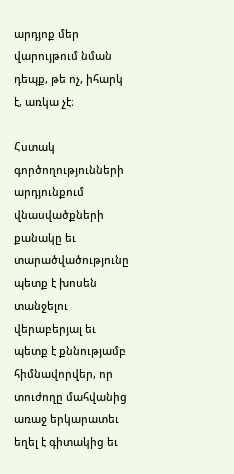արդյոք մեր վարույթում նման դեպք, թե ոչ, իհարկ է, առկա չէ։

Հստակ գործողությունների արդյունքում վնասվածքների քանակը եւ տարածվածությունը պետք է խոսեն տանջելու վերաբերյալ եւ պետք է քննությամբ հիմնավորվեր, որ տուժողը մահվանից առաջ երկարատեւ եղել է գիտակից եւ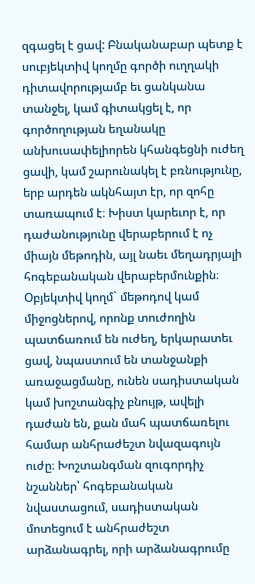զգացել է ցավ: Բնականաբար պետք է սուբյեկտիվ կողմը գործի ուղղակի դիտավորությամբ եւ ցանկանա տանջել, կամ գիտակցել է, որ գործողության եղանակը անխուսափելիորեն կհանգեցնի ուժեղ ցավի, կամ շարունակել է բռնությունը, երբ արդեն ակնհայտ էր, որ զոհը տառապում է։ Խիստ կարեւոր է, որ դաժանությունը վերաբերում է ոչ միայն մեթոդին, այլ նաեւ մեղադրյալի հոգեբանական վերաբերմունքին։ Օբյեկտիվ կողմ` մեթոդով կամ միջոցներով, որոնք տուժողին պատճառում են ուժեղ, երկարատեւ ցավ, նպաստում են տանջանքի առաջացմանը, ունեն սադիստական կամ խոշտանգիչ բնույթ, ավելի դաժան են, քան մահ պատճառելու համար անհրաժեշտ նվազագույն ուժը։ Խոշտանգման զուգորդիչ նշաններ՝ հոգեբանական նվաստացում, սադիստական մոտեցում է անհրաժեշտ արձանագրել, որի արձանագրումը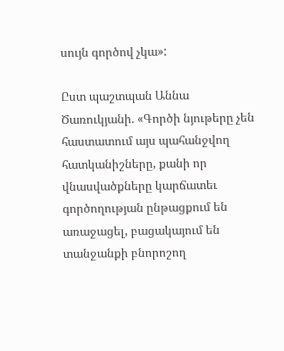սույն գործով չկա»:

Ըստ պաշտպան Աննա Ծառուկյանի. «Գործի նյութերը չեն հաստատում այս պահանջվող հատկանիշները, քանի որ վնասվածքները կարճատեւ գործողության ընթացքում են առաջացել, բացակայում են տանջանքի բնորոշող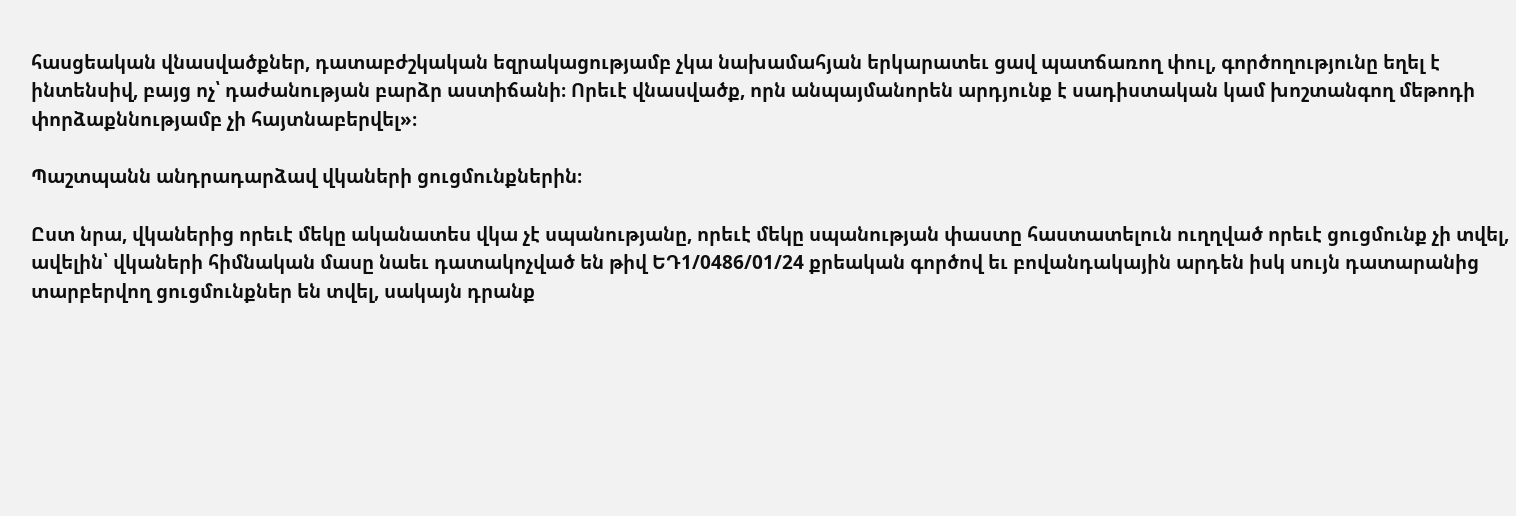հասցեական վնասվածքներ, դատաբժշկական եզրակացությամբ չկա նախամահյան երկարատեւ ցավ պատճառող փուլ, գործողությունը եղել է ինտենսիվ, բայց ոչ՝ դաժանության բարձր աստիճանի։ Որեւէ վնասվածք, որն անպայմանորեն արդյունք է սադիստական կամ խոշտանգող մեթոդի փորձաքննությամբ չի հայտնաբերվել»։

Պաշտպանն անդրադարձավ վկաների ցուցմունքներին։

Ըստ նրա, վկաներից որեւէ մեկը ականատես վկա չէ սպանությանը, որեւէ մեկը սպանության փաստը հաստատելուն ուղղված որեւէ ցուցմունք չի տվել, ավելին՝ վկաների հիմնական մասը նաեւ դատակոչված են թիվ ԵԴ1/0486/01/24 քրեական գործով եւ բովանդակային արդեն իսկ սույն դատարանից տարբերվող ցուցմունքներ են տվել, սակայն դրանք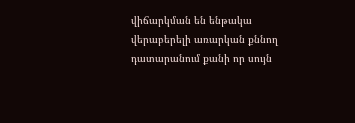վիճարկման են ենթակա վերաբերելի առարկան քննող դատարանում քանի որ սույն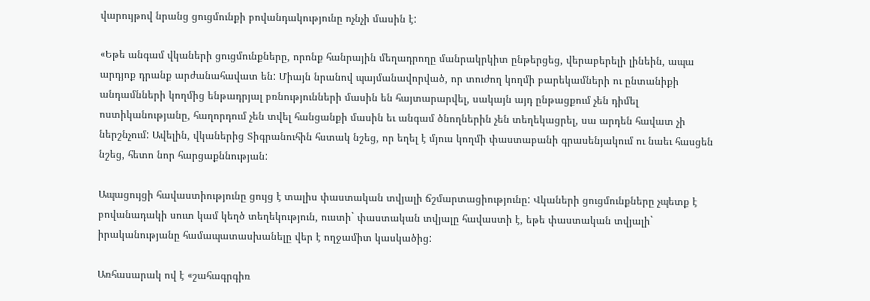վարույթով նրանց ցուցմունքի բովանդակությունը ոչնչի մասին է:

«Եթե անգամ վկաների ցուցմունքները, որոնք հանրային մեղադրողը մանրակրկիտ ընթերցեց, վերաբերելի լինեին, ապա արդյոք դրանք արժանահավատ են: Միայն նրանով պայմանավորված, որ տուժող կողմի բարեկամների ու ընտանիքի անդամնների կողմից ենթադրյալ բռնությունների մասին են հայտարարվել, սակայն այդ ընթացքում չեն դիմել ոստիկանությանը, հաղորդում չեն տվել հանցանքի մասին եւ անգամ ծնողներին չեն տեղեկացրել, սա արդեն հավատ չի ներշնչում: Ավելին, վկաներից Տիգրանուհին հստակ նշեց, որ եղել է մյուս կողմի փաստաբանի գրասենյակում ու նաեւ հասցեն նշեց, հետո նոր հարցաքննության:

Ապացույցի հավաստիությունը ցույց է տալիս փաստական տվյալի ճշմարտացիությունը: Վկաների ցուցմունքները չպետք է բովանադակի սուտ կամ կեղծ տեղեկություն, ուստի` փաստական տվյալը հավաստի է, եթե փաստական տվյալի` իրականությանը համապատասխանելը վեր է ողջամիտ կասկածից:

Առհասարակ ով է «շահագրգիռ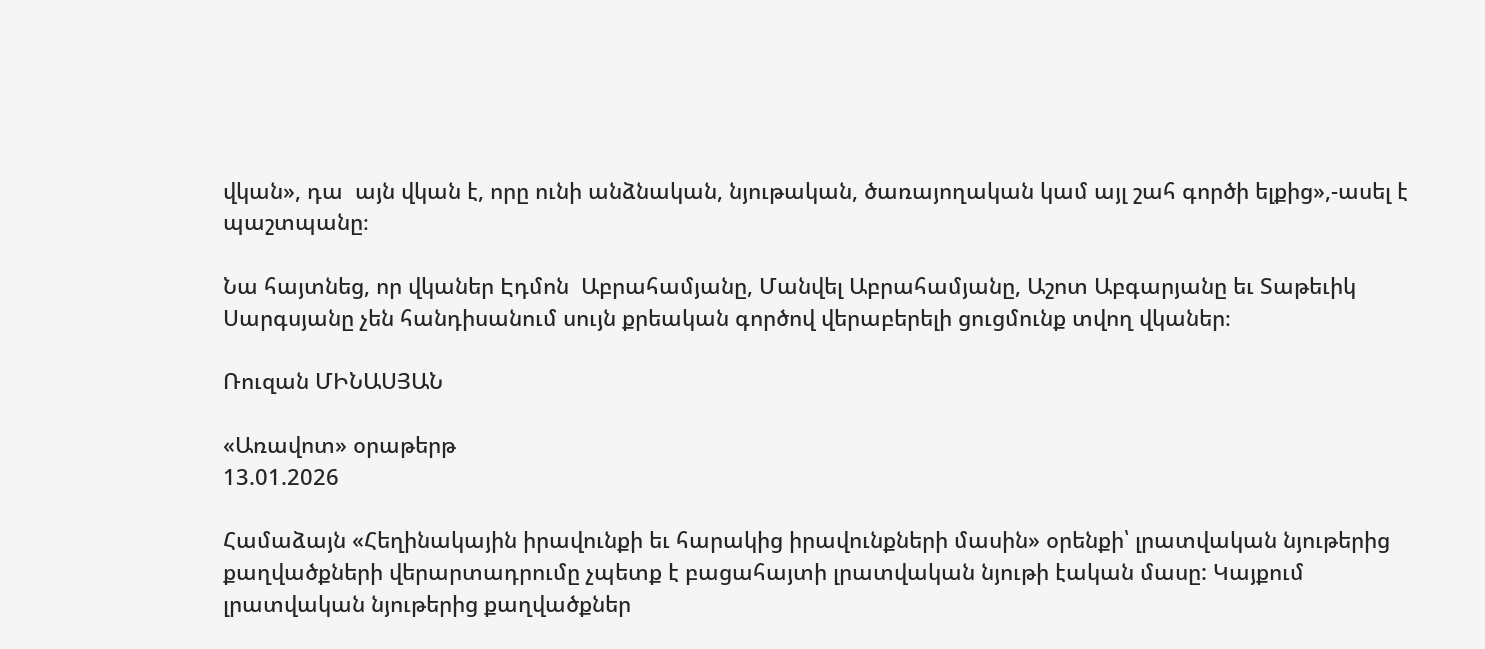վկան», դա  այն վկան է, որը ունի անձնական, նյութական, ծառայողական կամ այլ շահ գործի ելքից»,-ասել է պաշտպանը։

Նա հայտնեց, որ վկաներ Էդմոն  Աբրահամյանը, Մանվել Աբրահամյանը, Աշոտ Աբգարյանը եւ Տաթեւիկ Սարգսյանը չեն հանդիսանում սույն քրեական գործով վերաբերելի ցուցմունք տվող վկաներ։

Ռուզան ՄԻՆԱՍՅԱՆ

«Առավոտ» օրաթերթ
13.01.2026

Համաձայն «Հեղինակային իրավունքի եւ հարակից իրավունքների մասին» օրենքի՝ լրատվական նյութերից քաղվածքների վերարտադրումը չպետք է բացահայտի լրատվական նյութի էական մասը: Կայքում լրատվական նյութերից քաղվածքներ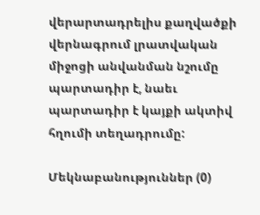վերարտադրելիս քաղվածքի վերնագրում լրատվական միջոցի անվանման նշումը պարտադիր է, նաեւ պարտադիր է կայքի ակտիվ հղումի տեղադրումը:

Մեկնաբանություններ (0)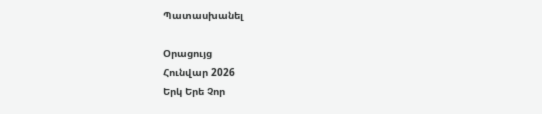Պատասխանել

Օրացույց
Հունվար 2026
Երկ Երե Չոր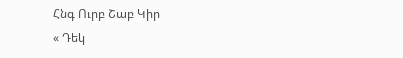Հնգ Ուրբ Շաբ Կիր
« Դեկ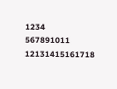1234
567891011
12131415161718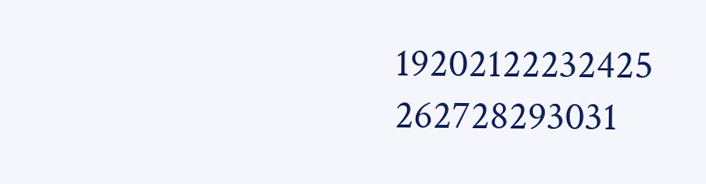19202122232425
262728293031